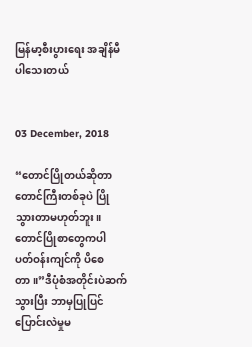မြန်မာ့စီးပွားရေး အချိန်မီပါသေးတယ်


03 December, 2018

“တောင်ပြိုတယ်ဆိုတာ တောင်ကြီးတစ်ခုပဲ ပြိုသွားတာမဟုတ်ဘူး။ တောင်ပြိုစာတွေကပါ ပတ်ဝန်းကျင်ကို ပိစေတာ။”ဒီပုံစံအတိုင်းပဲဆက်သွားပြီး ဘာမှပြုပြင်ပြောင်းလဲမှုမ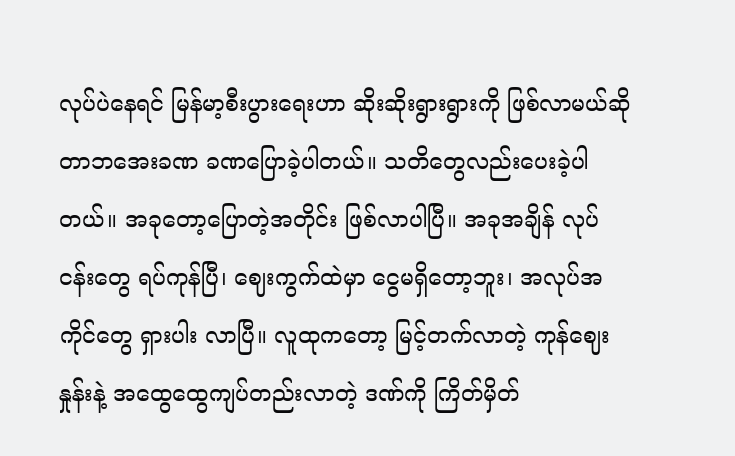လုပ်ပဲနေရင် မြန်မာ့စီးပွားရေးဟာ ဆိုးဆိုးရွားရွားကို ဖြစ်လာမယ်ဆိုတာဘအေးခဏ ခဏပြောခဲ့ပါတယ်။ သတိတွေလည်းပေးခဲ့ပါတယ်။ အခုတော့ပြောတဲ့အတိုင်း ဖြစ်လာပါပြီ။ အခုအချိန် လုပ်ငန်းတွေ ရပ်ကုန်ပြီ၊ ဈေးကွက်ထဲမှာ ငွေမရှိတော့ဘူး၊ အလုပ်အကိုင်တွေ ရှားပါး လာပြီ။ လူထုကတော့ မြင့်တက်လာတဲ့ ကုန်ဈေးနှုန်းနဲ့ အထွေထွေကျပ်တည်းလာတဲ့ ဒဏ်ကို ကြိတ်မှိတ်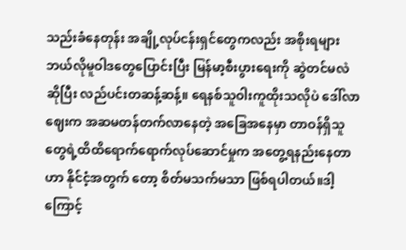သည်းခံနေတုန်း အချို့လုပ်ငန်းရှင်တွေကလည်း အစိုးရများ ဘယ်လိုမူဝါဒတွေပြောင်းပြီး မြန်မာ့စီးပွားရေးကို ဆွဲတင်မလဲဆိုပြီး လည်ပင်းတဆန့်ဆန့်။ ရေနစ်သူဝါးကူထိုးသလိုပဲ ဒေါ်လာဈေးက အဆမတန်တက်လာနေတဲ့ အခြေအနေမှာ တာဝန်ရှိသူတွေရဲ့ထိထိရောက်ရောက်လုပ်ဆောင်မှုက အတွေ့ရနည်းနေတာဟာ နိုင်ငံ့အတွက် တော့ စိတ်မသက်မသာ ဖြစ်ရပါတယ်။ဒါ့ကြောင့်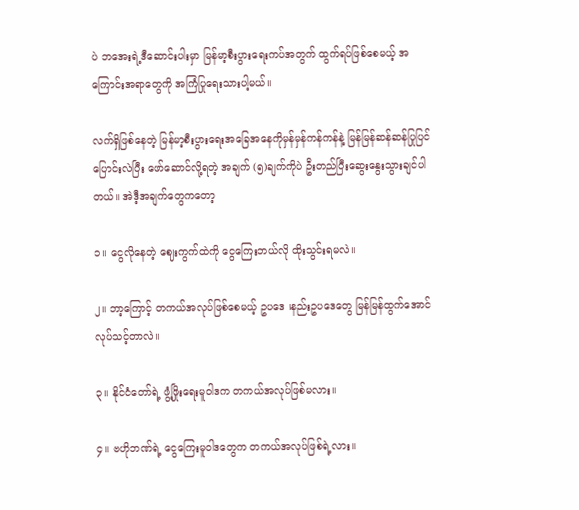ပဲ ဘအေးရဲ့ဒီဆောင်းပါးမှာ မြန်မာ့စီးပွားရေးကပ်အတွက် ထွက်ရပ်ဖြစ်စေမယ့် အကြောင်းအရာတွေကို အကြံပြုရေးသားပါ့မယ်။

လက်ရှိဖြစ်နေတဲ့ မြန်မာ့စီးပွားရေးအခြေအနေကိုမှန်မှန်ကန်ကန်နဲ့ မြန်မြန်ဆန်ဆန်ပြုပြင်ပြောင်းလဲပြီး ဖော်ဆောင်လို့ရတဲ့ အချက် (၅)ချက်ကိုပဲ ဦးတည်ပြီးဆွေးနွေးသွားချင်ပါတယ်။ အဲဒီ့အချက်တွေကတော့

၁။ ငွေလိုနေတဲ့ ဈေးကွက်ထဲကို ငွေကြေးဘယ်လို ထိုးသွင်းရမလဲ။

၂။ ဘာ့ကြောင့် တကယ်အလုပ်ဖြစ်စေမယ့် ဥပဒေ ၊နည်းဥပဒေတွေ မြန်မြန်ထွက်အောင်လုပ်သင့်တာလဲ။

၃။ နိုင်ငံတော်ရဲ့ ဖွံ့ဖြိုးရေးမူဝါဒက တကယ်အလုပ်ဖြစ်မလား။

၄။ ဗဟိုဘဏ်ရဲ့ ငွေကြေးမူဝါဒတွေက တကယ်အလုပ်ဖြစ်ရဲ့လား။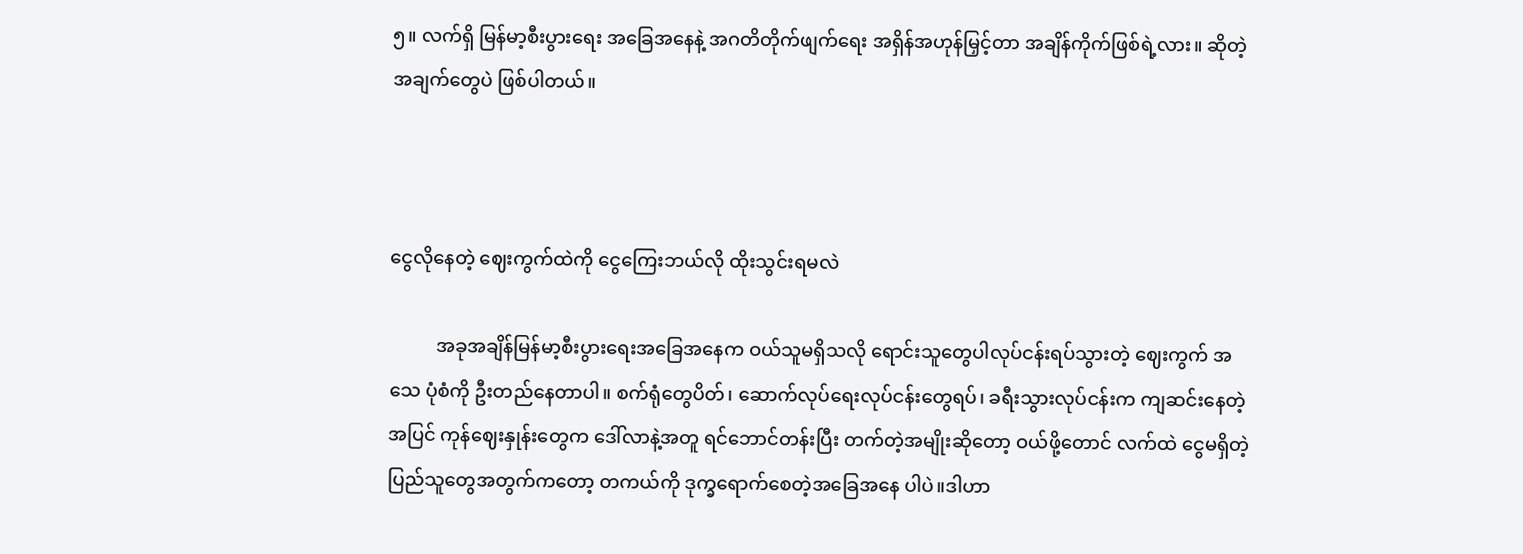၅။ လက်ရှိ မြန်မာ့စီးပွားရေး အခြေအနေနဲ့ အဂတိတိုက်ဖျက်ရေး အရှိန်အဟုန်မြှင့်တာ အချိန်ကိုက်ဖြစ်ရဲ့လား။ ဆိုတဲ့ အချက်တွေပဲ ဖြစ်ပါတယ်။



ငွေလိုနေတဲ့ ဈေးကွက်ထဲကို ငွေကြေးဘယ်လို ထိုးသွင်းရမလဲ

          အခုအချိန်မြန်မာ့စီးပွားရေးအခြေအနေက ဝယ်သူမရှိသလို ရောင်းသူတွေပါလုပ်ငန်းရပ်သွားတဲ့ ဈေးကွက် အသေ ပုံစံကို ဦးတည်နေတာပါ။ စက်ရုံတွေပိတ်၊ ဆောက်လုပ်ရေးလုပ်ငန်းတွေရပ်၊ ခရီးသွားလုပ်ငန်းက ကျဆင်းနေတဲ့ အပြင် ကုန်ဈေးနှုန်းတွေက ဒေါ်လာနဲ့အတူ ရင်ဘောင်တန်းပြီး တက်တဲ့အမျိုးဆိုတော့ ဝယ်ဖို့တောင် လက်ထဲ ငွေမရှိတဲ့ ပြည်သူတွေအတွက်ကတော့ တကယ်ကို ဒုက္ခရောက်စေတဲ့အခြေအနေ ပါပဲ။ဒါဟာ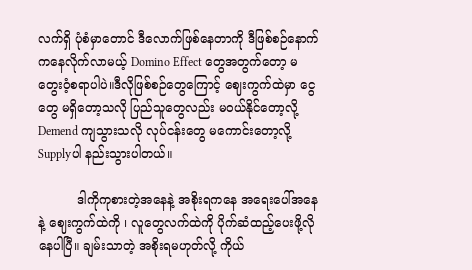လက်ရှိ ပုံစံမှာတောင် ဒီလောက်ဖြစ်နေတာကို ဒီဖြစ်စဉ်နောက်ကနေလိုက်လာမယ့် Domino Effect တွေအတွက်တော့ မတွေးဝံ့စရာပါပဲ။ဒီလိုဖြစ်စဉ်တွေကြောင့် ဈေးကွက်ထဲမှာ ငွေတွေ မရှိတော့သလို ပြည်သူတွေလည်း မဝယ်နိုင်တော့လို့ Demend ကျသွားသလို လုပ်ငန်းတွေ မကောင်းတော့လို့ Supplyပါ နည်းသွားပါတယ်။

          ဒါကိုကုစားတဲ့အနေနဲ့ အစိုးရကနေ အရေးပေါ်အနေနဲ့ ဈေးကွက်ထဲကို ၊ လူတွေလက်ထဲကို ပိုက်ဆံထည့်ပေးဖို့လိုနေပါပြီ။ ချမ်းသာတဲ့ အစိုးရမဟုတ်လို့ ကိုယ်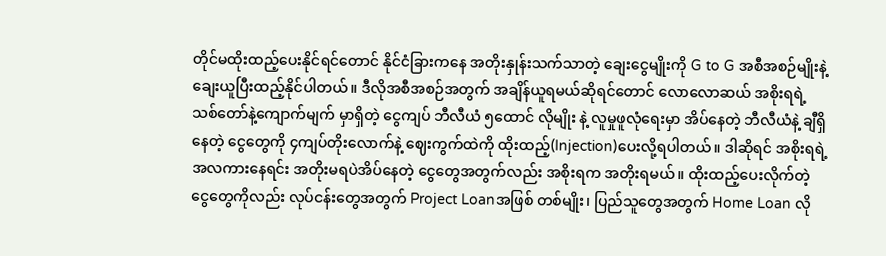တိုင်မထိုးထည့်ပေးနိုင်ရင်တောင် နိုင်ငံခြားကနေ အတိုးနှုန်းသက်သာတဲ့ ချေးငွေမျိုးကို G to G အစီအစဉ်မျိုးနဲ့ ချေးယူပြီးထည့်နိုင်ပါတယ်။ ဒီလိုအစီအစဉ်အတွက် အချိန်ယူရမယ်ဆိုရင်တောင် လောလောဆယ် အစိုးရရဲ့ သစ်တော်နဲ့ကျောက်မျက် မှာရှိတဲ့ ငွေကျပ် ဘီလီယံ ၅ထောင် လိုမျိုး နဲ့ လူမှုဖူလုံရေးမှာ အိပ်နေတဲ့ ဘီလီယံနဲ့ ချီရှိနေတဲ့ ငွေတွေကို ၄ကျပ်တိုးလောက်နဲ့ ဈေးကွက်ထဲကို ထိုးထည့်(Injection)ပေးလို့ရပါတယ်။ ဒါဆိုရင် အစိုးရရဲ့ အလကားနေရင်း အတိုးမရပဲအိပ်နေတဲ့ ငွေတွေအတွက်လည်း အစိုးရက အတိုးရမယ်။ ထိုးထည့်ပေးလိုက်တဲ့ ငွေတွေကိုလည်း လုပ်ငန်းတွေအတွက် Project Loanအဖြစ် တစ်မျိုး၊ ပြည်သူတွေအတွက် Home Loan လို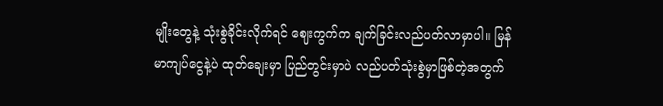မျိုးတွေနဲ့ သုံးစွဲခိုင်းလိုက်ရင် ဈေးကွက်က ချက်ခြင်းလည်ပတ်လာမှာပါ။ မြန်မာကျပ်ငွေနဲ့ပဲ ထုတ်ချေးမှာ ပြည်တွင်းမှာပဲ လည်ပတ်သုံးစွဲမှာဖြစ်တဲ့အတွက်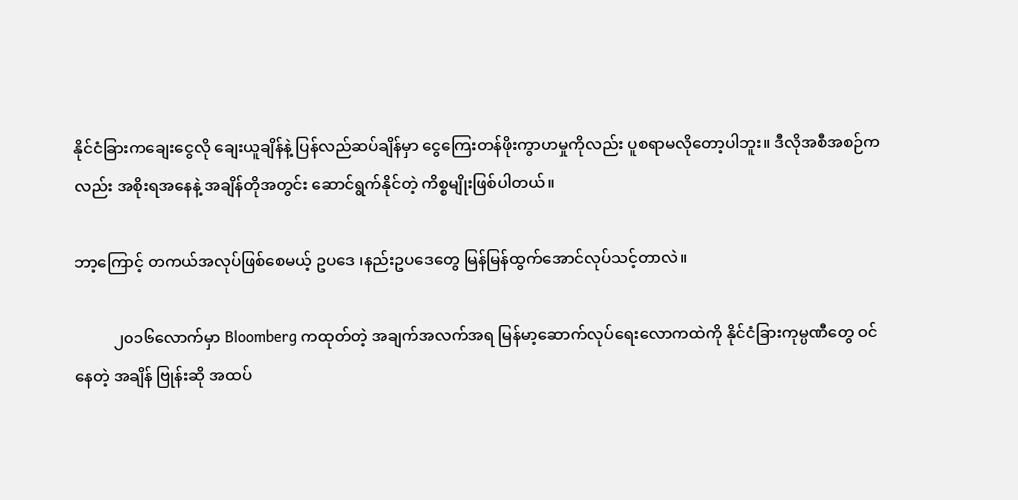နိုင်ငံခြားကချေးငွေလို ချေးယူချိန်နဲ့ ပြန်လည်ဆပ်ချိန်မှာ ငွေကြေးတန်ဖိုးကွာဟမှုကိုလည်း ပူစရာမလိုတော့ပါဘူး။ ဒီလိုအစီအစဉ်ကလည်း အစိုးရအနေနဲ့ အချိန်တိုအတွင်း ဆောင်ရွက်နိုင်တဲ့ ကိစ္စမျိုးဖြစ်ပါတယ်။

ဘာ့ကြောင့် တကယ်အလုပ်ဖြစ်စေမယ့် ဥပဒေ ၊နည်းဥပဒေတွေ မြန်မြန်ထွက်အောင်လုပ်သင့်တာလဲ။

          ၂၀၁၆လောက်မှာ Bloomberg ကထုတ်တဲ့ အချက်အလက်အရ မြန်မာ့ဆောက်လုပ်ရေးလောကထဲကို နိုင်ငံခြားကုမ္ပဏီတွေ ဝင်နေတဲ့ အချိန် ဗြုန်းဆို အထပ်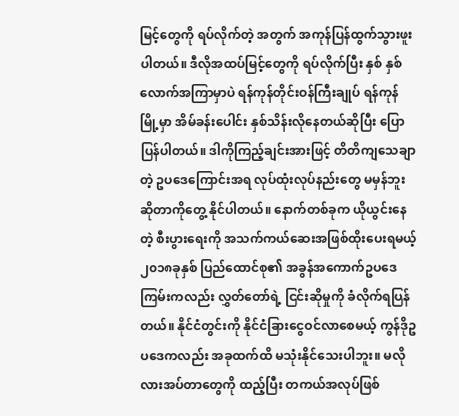မြင့်တွေကို ရပ်လိုက်တဲ့ အတွက် အကုန်ပြန်ထွက်သွားဖူးပါတယ်။ ဒီလိုအထပ်မြင့်တွေကို ရပ်လိုက်ပြီး နှစ် နှစ်လောက်အကြာမှာပဲ ရန်ကုန်တိုင်းဝန်ကြီးချုပ် ရန်ကုန်မြို့မှာ အိမ်ခန်းပေါင်း နှစ်သိန်းလိုနေတယ်ဆိုပြီး ပြောပြန်ပါတယ်။ ဒါကိုကြည့်ချင်းအားဖြင့် တိတိကျသေချာတဲ့ ဥပဒေကြောင်းအရ လုပ်ထုံးလုပ်နည်းတွေ မမှန်ဘူးဆိုတာကိုတွေ့ နိုင်ပါတယ်။ နောက်တစ်ခုက ယိုယွင်းနေတဲ့ စီးပွားရေးကို အသက်ကယ်ဆေးအဖြစ်ထိုးပေးရမယ့်၂၀၁၈ခုနှစ် ပြည်ထောင်စု၏ အခွန်အကောက်ဥပဒေကြမ်းကလည်း လွှတ်တော်ရဲ့ ငြင်းဆိုမှုကို ခံလိုက်ရပြန်တယ်။ နိုင်ငံတွင်းကို နိုင်ငံခြားငွေဝင်လာစေမယ့် ကွန်ဒိုဥပဒေကလည်း အခုထက်ထိ မသုံးနိုင်သေးပါဘူး။ မလိုလားအပ်တာတွေကို ထည့်ပြီး တကယ်အလုပ်ဖြစ်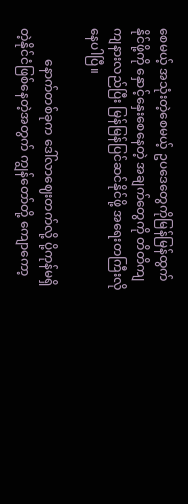စေမယ့် အသုံးတဲ့စေမယ့် ဥပဒေတွေကိုမြန်မြန်ထွက်နိုင်ဖို့ကို နှောင့်နှေးစေနေတဲ့ အချက်တွေကို တိတိကျကျနားလည်ပြီး မြန်မြန်ပြင်ဆင်နိုင်ဖို့ အရေးတကြီးလိုနေပါပြီ။

          နောက်တစ်ခုက ဒေါ်လာဈေးတက်လို့ ပို့ကုန်မရှိတဲ့နိုင်ငံဖြစ်နေတဲ့အတွက် ကျွန်တော်တို့ ကျောကော့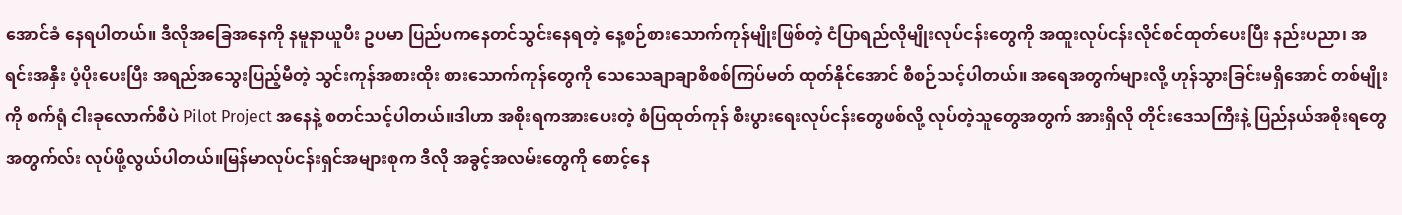အောင်ခံ နေရပါတယ်။ ဒီလိုအခြေအနေကို နမူနာယူပီး ဥပမာ ပြည်ပကနေတင်သွင်းနေရတဲ့ နေ့စဉ်စားသောက်ကုန်မျိုးဖြစ်တဲ့ ငံပြာရည်လိုမျိုးလုပ်ငန်းတွေကို အထူးလုပ်ငန်းလိုင်စင်ထုတ်ပေးပြီး နည်းပညာ၊ အရင်းအနှီး ပံ့ပိုးပေးပြီး အရည်အသွေးပြည့်မီတဲ့ သွင်းကုန်အစားထိုး စားသောက်ကုန်တွေကို သေသေချာချာစိစစ်ကြပ်မတ် ထုတ်နိုင်အောင် စီစဉ်သင့်ပါတယ်။ အရေအတွက်များလို့ ဟုန်သွားခြင်းမရှိအောင် တစ်မျိုးကို စက်ရုံ ငါးခုလောက်စီပဲ Pilot Project အနေနဲ့ စတင်သင့်ပါတယ်။ဒါဟာ အစိုးရကအားပေးတဲ့ စံပြထုတ်ကုန် စီးပွားရေးလုပ်ငန်းတွေဖစ်လို့ လုပ်တဲ့သူတွေအတွက် အားရှိလို တိုင်းဒေသကြီးနဲ့ ပြည်နယ်အစိုးရတွေအတွက်လ်း လုပ်ဖို့လွယ်ပါတယ်။မြန်မာလုပ်ငန်းရှင်အများစုက ဒီလို အခွင့်အလမ်းတွေကို စောင့်နေ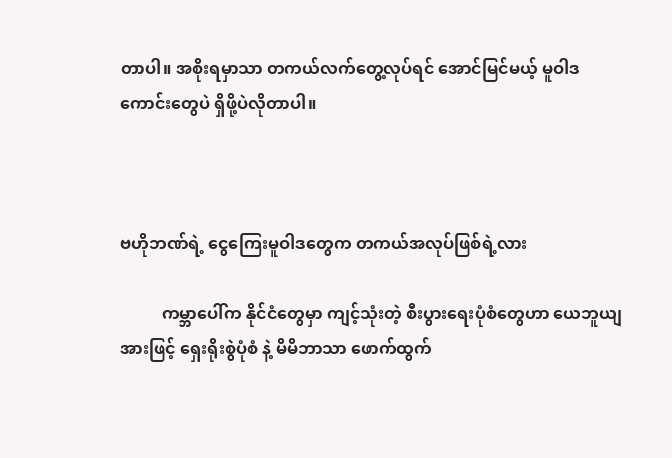တာပါ။ အစိုးရမှာသာ တကယ်လက်တွေ့လုပ်ရင် အောင်မြင်မယ့် မူဝါဒကောင်းတွေပဲ ရှိဖို့ပဲလိုတာပါ။



ဗဟိုဘဏ်ရဲ့ ငွေကြေးမူဝါဒတွေက တကယ်အလုပ်ဖြစ်ရဲ့လား

          ကမ္ဘာပေါ်က နိုင်ငံတွေမှာ ကျင့်သုံးတဲ့ စီးပွားရေးပုံစံတွေဟာ ယေဘူယျအားဖြင့် ရှေးရိုးစွဲပုံစံ နဲ့ မိမိဘာသာ ဖောက်ထွက်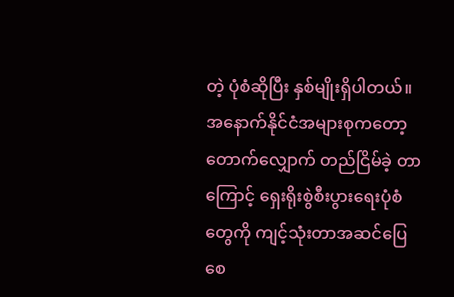တဲ့ ပုံစံဆိုပြီး နှစ်မျိုးရှိပါတယ်။ အနောက်နိုင်ငံအများစုကတော့ တောက်လျှောက် တည်ငြိမ်ခဲ့ တာကြောင့် ရှေးရိုးစွဲစီးပွားရေးပုံစံတွေကို ကျင့်သုံးတာအဆင်ပြေစေ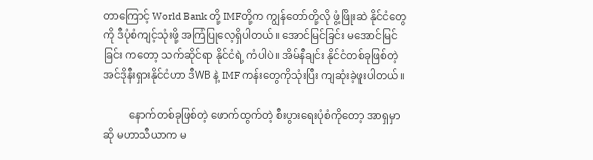တာကြောင့် World Bank တို့ IMFတို့က ကျွန်တော်တို့လို ဖွံ့ဖြိုးဆဲ နိုင်ငံတွေကို ဒီပုံစံကျင့်သုံးဖို့ အကြံပြုလေ့ရှိပါတယ်။ အောင်မြင်ခြင်း မအောင်မြင်ခြင်း ကတော့ သက်ဆိုင်ရာ နိုင်ငံရဲ့ ကံပါပဲ။ အိမ်နီချင်း နိုင်ငံတစ်ခုဖြစ်တဲ့ အင်ဒိုနီးရှားနိုင်ငံဟာ ဒီWB နဲ့ IMF ကန်းတွေကိုသုံးပြီး ကျဆုံးခဲ့ဖူးပါတယ်။

          နောက်တစ်ခုဖြစ်တဲ့ ဖောက်ထွက်တဲ့ စီးပွားရေးပုံစံကိုတော့ အာရှမှာဆို မဟာသီယာက မ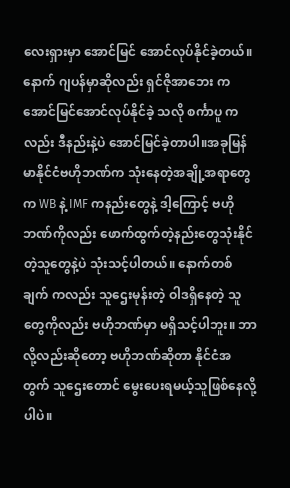လေးရှားမှာ အောင်မြင် အောင်လုပ်နိုင်ခဲ့တယ်။ နောက် ဂျပန်မှာဆိုလည်း ရှင်ဇိုအာဘေး က အောင်မြင်အောင်လုပ်နိုင်ခဲ့ သလို စင်္ကာပူ ကလည်း ဒီနည်းနဲ့ပဲ အောင်မြင်ခဲ့တာပါ။အခုမြန်မာနိုင်ငံဗဟိုဘဏ်က သုံးနေတဲ့အချို့အရာတွေက WB နဲ့ IMF ကနည်းတွေနဲ့ ဒါ့ကြောင့် ဗဟိုဘဏ်ကိုလည်း ဖောက်ထွက်တဲ့နည်းတွေသုံးနိုင်တဲ့သူတွေနဲ့ပဲ သုံးသင့်ပါတယ်။ နောက်တစ်ချက် ကလည်း သူဌေးမုန်းတဲ့ ဝါဒရှိနေတဲ့ သူတွေကိုလည်း ဗဟိုဘဏ်မှာ မရှိသင့်ပါဘူး။ ဘာလို့လည်းဆိုတော့ ဗဟိုဘဏ်ဆိုတာ နိုင်ငံအတွက် သူဌေးတောင် မွေးပေးရမယ့်သူဖြစ်နေလို့ပါပဲ။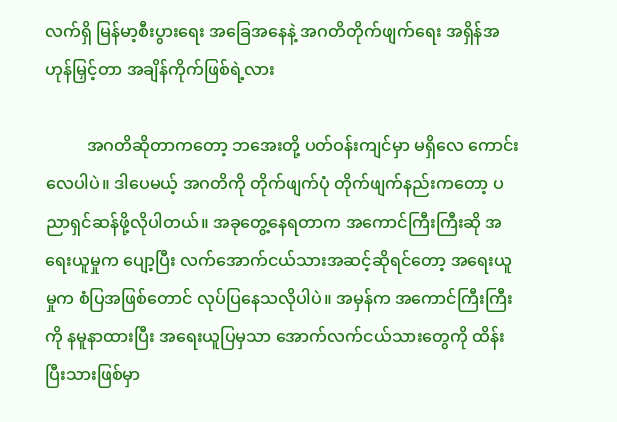လက်ရှိ မြန်မာ့စီးပွားရေး အခြေအနေနဲ့ အဂတိတိုက်ဖျက်ရေး အရှိန်အဟုန်မြှင့်တာ အချိန်ကိုက်ဖြစ်ရဲ့လား

          အဂတိဆိုတာကတော့ ဘအေးတို့ ပတ်ဝန်းကျင်မှာ မရှိလေ ကောင်းလေပါပဲ။ ဒါပေမယ့် အဂတိကို တိုက်ဖျက်ပုံ တိုက်ဖျက်နည်းကတော့ ပညာရှင်ဆန်ဖို့လိုပါတယ်။ အခုတွေ့နေရတာက အကောင်ကြီးကြီးဆို အရေးယူမှုက ပျော့ပြီး လက်အောက်ငယ်သားအဆင့်ဆိုရင်တော့ အရေးယူမှုက စံပြအဖြစ်တောင် လုပ်ပြနေသလိုပါပဲ။ အမှန်က အကောင်ကြီးကြီးကို နမူနာထားပြီး အရေးယူပြမှသာ အောက်လက်ငယ်သားတွေကို ထိန်းပြီးသားဖြစ်မှာ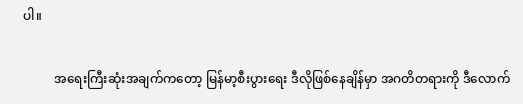ပါ။

          အရေးကြီးဆုံးအချက်ကတော့ မြန်မာ့စီးပွားရေး ဒီလိုဖြစ်နေချိန်မှာ အဂတိတရားကို ဒီလောက်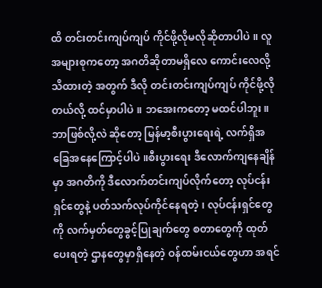ထိ တင်းတင်းကျပ်ကျပ် ကိုင်ဖို့လိုမလိုဆိုတာပါပဲ။ လူအများစုကတော့ အဂတိဆိုတာမရှိလေ ကောင်းလေလို့ သိထားတဲ့ အတွက် ဒီလို တင်းတင်းကျပ်ကျပ် ကိုင်ဖို့လိုတယ်လို့ ထင်မှာပါပဲ။ ဘအေးကတော့ မထင်ပါဘူး။ ဘာဖြစ်လို့လဲ ဆိုတော့ မြန်မာ့စီးပွားရေးရဲ့ လက်ရှိအခြေအနေကြောင့်ပါပဲ။စီးပွားရေး ဒီလောက်ကျနေချိန်မှာ အဂတိကို ဒီလောက်တင်းကျပ်လိုက်တော့ လုပ်ငန်းရှင်တွေနဲ့ ပတ်သက်လုပ်ကိုင်နေရတဲ့၊ လုပ်ငန်းရှင်တွေကို လက်မှတ်တွေခွင့်ပြုချက်တွေ စတာတွေကို ထုတ်ပေးရတဲ့ ဌာနတွေမှာရှိနေတဲ့ ဝန်ထမ်းငယ်တွေဟာ အရင်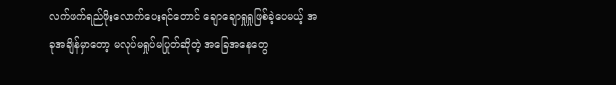လက်ဖက်ရည်ဖိုးလောက်ပေးရင်တောင် ချောချောရှုရှုဖြစ်ခဲ့ပေမယ့် အခုအချိန်မှာတော့ မလုပ်မရှုပ်မပြုတ်ဆိုတဲ့ အခြေအနေတွေ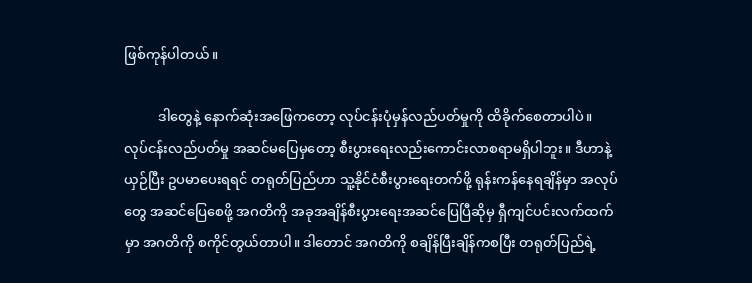ဖြစ်ကုန်ပါတယ်။

          ဒါတွေနဲ့ နောက်ဆုံးအဖြေကတော့ လုပ်ငန်းပုံမှန်လည်ပတ်မှုကို ထိခိုက်စေတာပါပဲ။ လုပ်ငန်းလည်ပတ်မှု အဆင်မပြေမှတော့ စီးပွားရေးလည်းကောင်းလာစရာမရှိပါဘူး။ ဒီဟာနဲ့ ယှဉ်ပြီး ဥပမာပေးရရင် တရုတ်ပြည်ဟာ သူ့နိုင်ငံစီးပွားရေးတက်ဖို့ ရုန်းကန်နေရချိန်မှာ အလုပ်တွေ အဆင်ပြေစေဖို့ အဂတိကို အခုအချိန်စီးပွားရေးအဆင်ပြေပြီဆိုမှ ရှီကျင်ပင်းလက်ထက်မှာ အဂတိကို စကိုင်တွယ်တာပါ။ ဒါတောင် အဂတိကို စချိန်ပြီးချိန်ကစပြီး တရုတ်ပြည်ရဲ့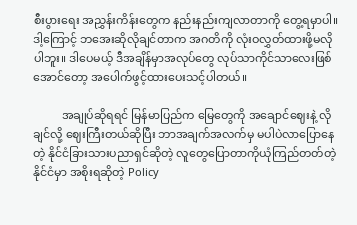စီးပွားရေး အညွှန်းကိန်းတွေက နည်းနည်းကျလာတာကို တွေ့ရမှာပါ။ဒါ့ကြောင့် ဘအေးဆိုလိုချင်တာက အဂတိကို လုံးဝလွှတ်ထားဖို့မလိုပါဘူး။ ဒါပေမယ့် ဒီအချိန်မှာအလုပ်တွေ လုပ်သာကိုင်သာလေးဖြစ်အောင်တော့ အပေါက်ဖွင့်ထားပေးသင့်ပါတယ်။

          အချုပ်ဆိုရရင် မြန်မာပြည်က မြေတွေကို အချောင်ဈေးနဲ့ လိုချင်လို့ ဈေးကြီးတယ်ဆိုပြီး ဘာအချက်အလက်မှ မပါပဲလာပြောနေတဲ့ နိုင်ငံခြားသားပညာရှင်ဆိုတဲ့ လူတွေပြောတာကိုယုံကြည်တတ်တဲ့ နိုင်ငံမှာ အစိုးရဆိုတဲ့ Policy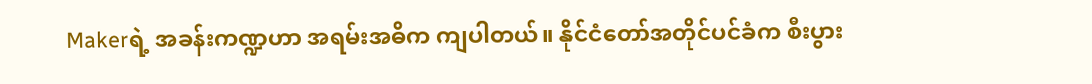Makerရဲ့ အခန်းကဏ္ဍဟာ အရမ်းအဓိက ကျပါတယ်။ နိုင်ငံတော်အတိုင်ပင်ခံက စီးပွား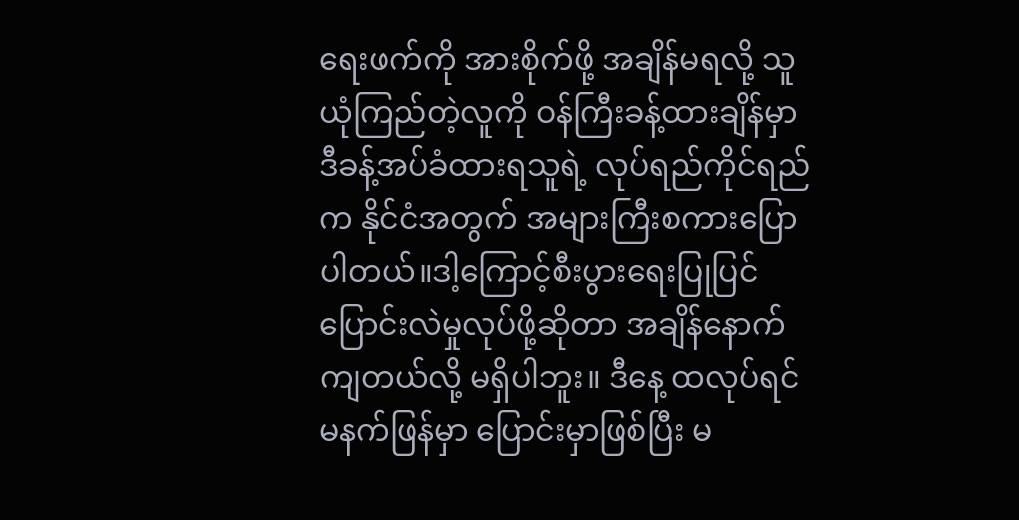ရေးဖက်ကို အားစိုက်ဖို့ အချိန်မရလို့ သူယုံကြည်တဲ့လူကို ဝန်ကြီးခန့်ထားချိန်မှာ ဒီခန့်အပ်ခံထားရသူရဲ့ လုပ်ရည်ကိုင်ရည်က နိုင်ငံအတွက် အများကြီးစကားပြောပါတယ်။ဒါ့ကြောင့်စီးပွားရေးပြုပြင်ပြောင်းလဲမှုလုပ်ဖို့ဆိုတာ အချိန်နောက်ကျတယ်လို့ မရှိပါဘူး။ ဒီနေ့ ထလုပ်ရင် မနက်ဖြန်မှာ ပြောင်းမှာဖြစ်ပြီး မ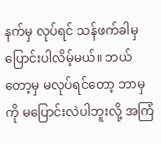နက်မှ လုပ်ရင် သန်ဖက်ခါမှ ပြောင်းပါလိမ့်မယ်။ ဘယ်တော့မှ မလုပ်ရင်တော့ ဘာမှကို မပြောင်းလဲပါဘူးလို့ အကြံ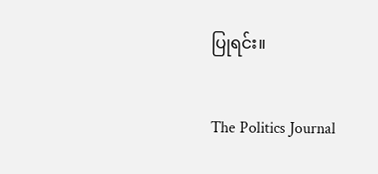ပြုရင်း။

The Politics Journal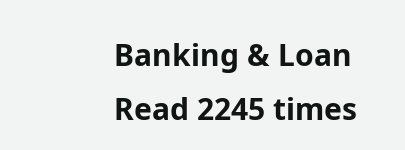Banking & Loan Read 2245 times